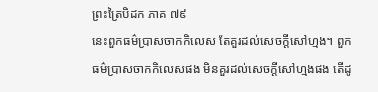ព្រះត្រៃបិដក ភាគ ៧៩
នេះពួកធម៌ប្រាសចាកកិលេស តែគួរដល់សេចក្តីសៅហ្មង។ ពួកធម៌ប្រាសចាកកិលេសផង មិនគួរដល់សេចក្តីសៅហ្មងផង តើដូ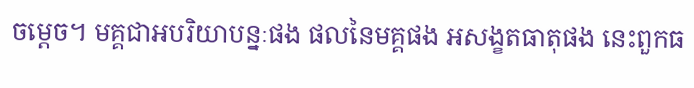ចម្តេច។ មគ្គជាអបរិយាបន្នៈផង ផលនៃមគ្គផង អសង្ខតធាតុផង នេះពួកធ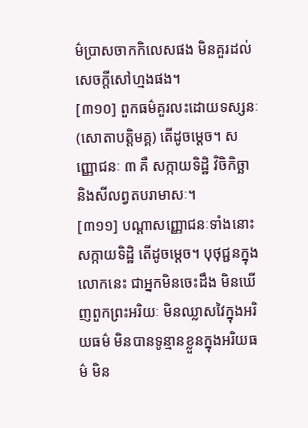ម៌ប្រាសចាកកិលេសផង មិនគួរដល់សេចក្តីសៅហ្មងផង។
[៣១០] ពួកធម៌គួរលះដោយទស្សនៈ (សោតាបត្តិមគ្គ) តើដូចម្តេច។ សញ្ញោជនៈ ៣ គឺ សក្កាយទិដ្ឋិ វិចិកិច្ឆា និងសីលព្វតបរាមាសៈ។
[៣១១] បណ្តាសញ្ញោជនៈទាំងនោះ សក្កាយទិដ្ឋិ តើដូចម្តេច។ បុថុជ្ជនក្នុងលោកនេះ ជាអ្នកមិនចេះដឹង មិនឃើញពួកព្រះអរិយៈ មិនឈ្លាសវៃក្នុងអរិយធម៌ មិនបានទូន្មានខ្លួនក្នុងអរិយធម៌ មិន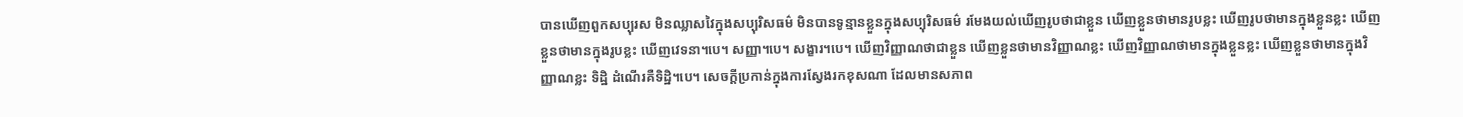បានឃើញពួកសប្បុរស មិនឈ្លាសវៃក្នុងសប្បុរិសធម៌ មិនបានទូន្មានខ្លួនក្នុងសប្បុរិសធម៌ រមែងយល់ឃើញរូបថាជាខ្លួន ឃើញខ្លួនថាមានរូបខ្លះ ឃើញរូបថាមានក្នុងខ្លួនខ្លះ ឃើញខ្លួនថាមានក្នុងរូបខ្លះ ឃើញវេទនា។បេ។ សញ្ញា។បេ។ សង្ខារ។បេ។ ឃើញវិញ្ញាណថាជាខ្លួន ឃើញខ្លួនថាមានវិញ្ញាណខ្លះ ឃើញវិញ្ញាណថាមានក្នុងខ្លួនខ្លះ ឃើញខ្លួនថាមានក្នុងវិញ្ញាណខ្លះ ទិដ្ឋិ ដំណើរគឺទិដ្ឋិ។បេ។ សេចក្តីប្រកាន់ក្នុងការស្វែងរកខុសណា ដែលមានសភាព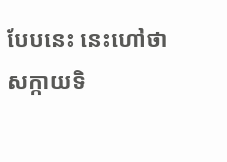បែបនេះ នេះហៅថា សក្កាយទិ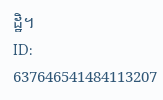ដ្ឋិ។
ID: 637646541484113207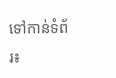ទៅកាន់ទំព័រ៖